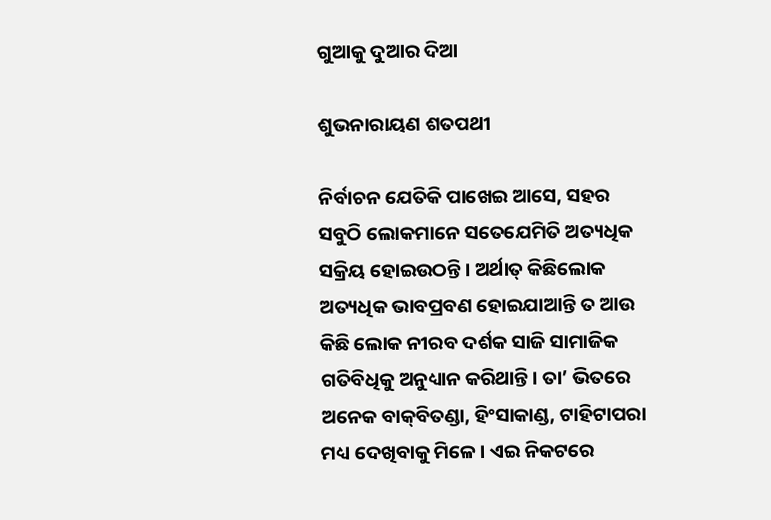ଗୁଆକୁ ଦୁଆର ଦିଆ

ଶୁଭନାରାୟଣ ଶତପଥୀ

ନିର୍ବାଚନ ଯେତିକି ପାଖେଇ ଆସେ, ସହର ସବୁଠି ଲୋକମାନେ ସତେଯେମିତି ଅତ୍ୟଧିକ ସକ୍ରିୟ ହୋଇଉଠନ୍ତି। ଅର୍ଥାତ୍‌ କିଛିଲୋକ ଅତ୍ୟଧିକ ଭାବପ୍ରବଣ ହୋଇଯାଆନ୍ତି ତ ଆଉ କିଛି ଲୋକ ନୀରବ ଦର୍ଶକ ସାଜି ସାମାଜିକ ଗତିବିଧିକୁ ଅନୁଧ୍ୟାନ କରିଥାନ୍ତି। ତା’ ଭିତରେ ଅନେକ ବାକ୍‌ବିତଣ୍ଡା, ହିଂସାକାଣ୍ଡ, ଟାହିଟାପରା ମଧ୍ୟ ଦେଖିବାକୁ ମିଳେ। ଏଇ ନିକଟରେ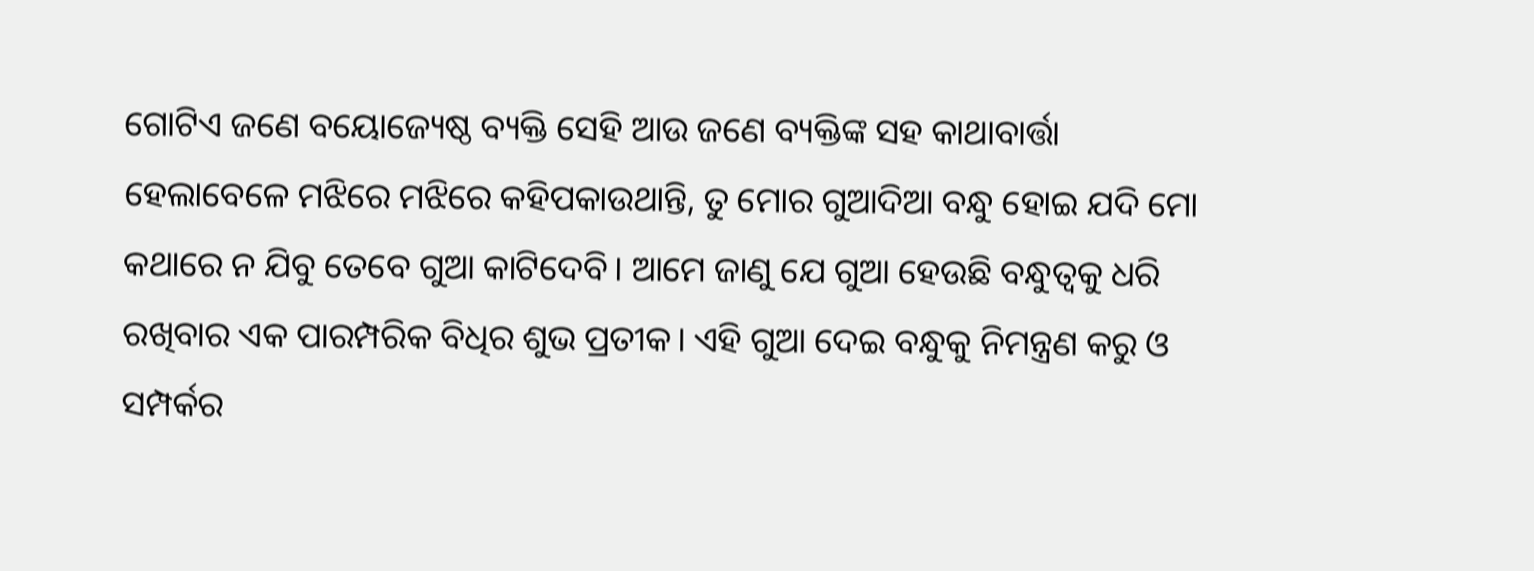ଗୋଟିଏ ଜଣେ ବୟୋଜ୍ୟେଷ୍ଠ ବ୍ୟକ୍ତି ସେହି ଆଉ ଜଣେ ବ୍ୟକ୍ତିଙ୍କ ସହ କାଥାବାର୍ତ୍ତା ହେଲାବେଳେ ମଝିରେ ମଝିରେ କହିପକାଉଥାନ୍ତି, ତୁ ମୋର ଗୁଆଦିଆ ବନ୍ଧୁ ହୋଇ ଯଦି ମୋ କଥାରେ ନ ଯିବୁ ତେବେ ଗୁଆ କାଟିଦେବି। ଆମେ ଜାଣୁ ଯେ ଗୁଆ ହେଉଛି ବନ୍ଧୁତ୍ୱକୁ ଧରି ରଖିବାର ଏକ ପାରମ୍ପରିକ ବିଧିର ଶୁଭ ପ୍ରତୀକ। ଏହି ଗୁଆ ଦେଇ ବନ୍ଧୁକୁ ନିମନ୍ତ୍ରଣ କରୁ ଓ ସମ୍ପର୍କର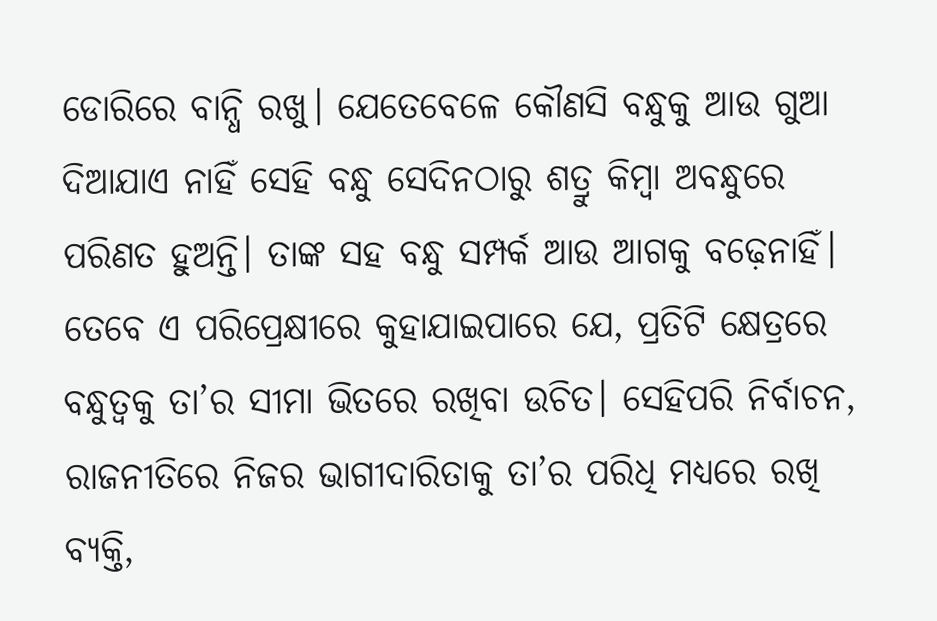ଡୋରିରେ ବାନ୍ଧି ରଖୁ। ଯେତେବେଳେ କୌଣସି ବନ୍ଧୁକୁ ଆଉ ଗୁଆ ଦିଆଯାଏ ନାହିଁ ସେହି ବନ୍ଧୁ ସେଦିନଠାରୁ ଶତ୍ରୁ କିମ୍ବା ଅବନ୍ଧୁରେ ପରିଣତ ହୁଅନ୍ତି। ତାଙ୍କ ସହ ବନ୍ଧୁ ସମ୍ପର୍କ ଆଉ ଆଗକୁ ବଢ଼େନାହିଁ। ତେବେ ଏ ପରିପ୍ରେକ୍ଷୀରେ କୁହାଯାଇପାରେ ଯେ, ପ୍ରତିଟି କ୍ଷେତ୍ରରେ ବନ୍ଧୁତ୍ୱକୁ ତା’ର ସୀମା ଭିତରେ ରଖିବା ଉଚିତ। ସେହିପରି ନିର୍ବାଚନ, ରାଜନୀତିରେ ନିଜର ଭାଗୀଦାରିତାକୁ ତା’ର ପରିଧି ମଧ୍ୟରେ ରଖି ବ୍ୟକ୍ତି,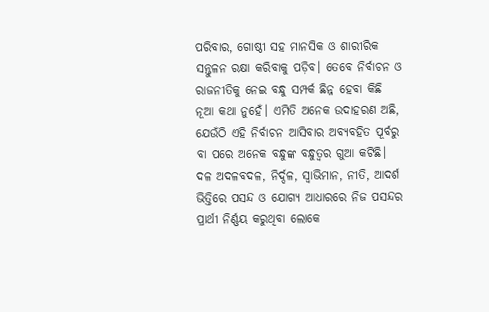ପରିବାର, ଗୋଷ୍ଠୀ ସହ ମାନସିକ ଓ ଶାରୀରିକ ସନ୍ତୁଳନ ରକ୍ଷା କରିବାକୁ ପଡ଼ିବ। ତେବେ ନିର୍ବାଚନ ଓ ରାଜନୀତିକୁ ନେଇ ବନ୍ଧୁ ସମ୍ପର୍କ ଛିନ୍ନ ହେବା କିଛି ନୂଆ କଥା ନୁହେଁ। ଏମିତି ଅନେକ ଉଦାହରଣ ଅଛି, ଯେଉଁଠି ଏହି ନିର୍ବାଚନ ଆସିବାର ଅବ୍ୟବହିତ ପୂର୍ବରୁ ବା ପରେ ଅନେକ ବନ୍ଧୁଙ୍କ ବନ୍ଧୁତ୍ୱର ଗୁଆ କଟିଛି। ଦଳ ଅଦଳବଦଳ, ନିର୍ଦ୍ଦଳ, ସ୍ବାଭିମାନ, ନୀତି, ଆଦର୍ଶ ଭିତ୍ତିରେ ପସନ୍ଦ ଓ ଯୋଗ୍ୟ ଆଧାରରେ ନିଜ ପସନ୍ଦର ପ୍ରାର୍ଥୀ ନିର୍ଣ୍ଣୟ କରୁଥିବା ଲୋକେ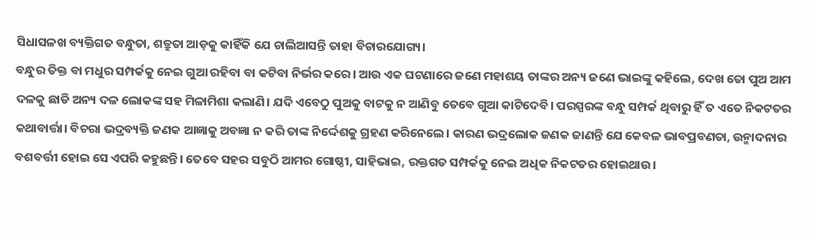ସିଧାସଳଖ ବ୍ୟକ୍ତିଗତ ବନ୍ଧୁତା, ଶତ୍ରୁତା ଆଡ଼କୁ କାହିଁକି ଯେ ଚାଲିଆସନ୍ତି ତାହା ବିଚାରଯୋଗ୍ୟ।
ବନ୍ଧୁର ତିକ୍ତ ବା ମଧୁର ସମ୍ପର୍କକୁ ନେଇ ଗୁଆ ରହିବା ବା କଟିବା ନିର୍ଭର କରେ। ଆଉ ଏକ ଘଟଣାରେ ଜଣେ ମହାଶୟ ତାଙ୍କର ଅନ୍ୟ ଜଣେ ଭାଇଙ୍କୁ କହିଲେ, ଦେଖ ତୋ ପୁଅ ଆମ ଦଳକୁ ଛାଡି ଅନ୍ୟ ଦଳ ଲୋକଙ୍କ ସହ ମିଳାମିଶା କଲାଣି। ଯଦି ଏବେଠୁ ପୁଅକୁ ବାଟକୁ ନ ଆଣିବୁ ତେବେ ଗୁଆ କାଟିଦେବି। ପରସ୍ପରଙ୍କ ବନ୍ଧୁ ସମ୍ପର୍କ ଥିବାରୁ ହିଁ ତ ଏତେ ନିକଟତର କଥାବାର୍ତ୍ତା। ବିଚରା ଭଦ୍ରବ୍ୟକ୍ତି ଜଣକ ଆଜ୍ଞାକୁ ଅବଜ୍ଞା ନ କରି ତାଙ୍କ ନିର୍ଦ୍ଦେଶକୁ ଗ୍ରହଣ କରିନେଲେ। କାରଣ ଭଦ୍ରଲୋକ ଜଣକ ଜାଣନ୍ତି ଯେ କେବଳ ଭାବପ୍ରବଣତା, ଉନ୍ମାଦନାର ବଶବର୍ତ୍ତୀ ହୋଇ ସେ ଏପରି କହୁଛନ୍ତି। ତେବେ ସହର ସବୁଠି ଆମର ଗୋଷ୍ଠୀ, ସାହିଭାଇ, ରକ୍ତଗତ ସମ୍ପର୍କକୁ ନେଇ ଅଧିକ ନିକଟତର ହୋଇଥାଉ।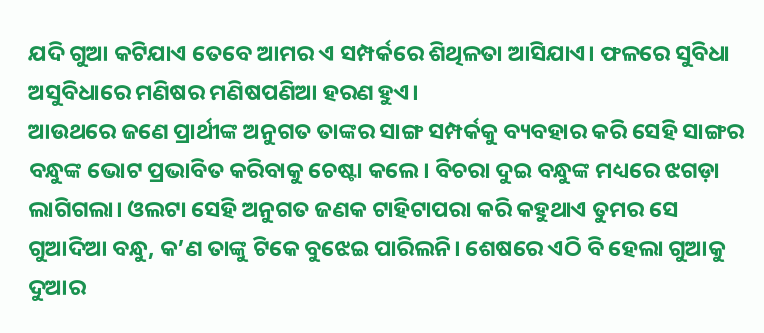ଯଦି ଗୁଆ କଟିଯାଏ ତେବେ ଆମର ଏ ସମ୍ପର୍କରେ ଶିଥିଳତା ଆସିଯାଏ। ଫଳରେ ସୁବିଧା ଅସୁବିଧାରେ ମଣିଷର ମଣିଷପଣିଆ ହରଣ ହୁଏ।
ଆଉଥରେ ଜଣେ ପ୍ରାର୍ଥୀଙ୍କ ଅନୁଗତ ତାଙ୍କର ସାଙ୍ଗ ସମ୍ପର୍କକୁ ବ୍ୟବହାର କରି ସେହି ସାଙ୍ଗର ବନ୍ଧୁଙ୍କ ଭୋଟ ପ୍ରଭାବିତ କରିବାକୁ ଚେଷ୍ଟା କଲେ। ବିଚରା ଦୁଇ ବନ୍ଧୁଙ୍କ ମଧ୍ୟରେ ଝଗଡ଼ା ଲାଗିଗଲା। ଓଲଟା ସେହି ଅନୁଗତ ଜଣକ ଟାହିଟାପରା କରି କହୁଥାଏ ତୁମର ସେ ଗୁଆଦିଆ ବନ୍ଧୁ, କ’ଣ ତାଙ୍କୁ ଟିକେ ବୁଝେଇ ପାରିଲନି। ଶେଷରେ ଏଠି ବି ହେଲା ଗୁଆକୁ ଦୁଆର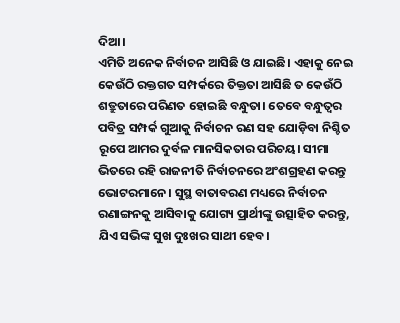ଦିଆ।
ଏମିତି ଅନେକ ନିର୍ବାଚନ ଆସିଛି ଓ ଯାଇଛି। ଏହାକୁ ନେଇ କେଉଁଠି ରକ୍ତଗତ ସମ୍ପର୍କରେ ତିକ୍ତତା ଆସିଛି ତ କେଉଁଠି ଶତ୍ରୁତାରେ ପରିଣତ ହୋଇଛି ବନ୍ଧୁତା। ତେବେ ବନ୍ଧୁତ୍ୱର ପବିତ୍ର ସମ୍ପର୍କ ଗୁଆକୁ ନିର୍ବାଚନ ରଣ ସହ ଯୋଡ଼ିବା ନିଶ୍ଚିତ ରୂପେ ଆମର ଦୁର୍ବଳ ମାନସିକତାର ପରିଚୟ। ସୀମା ଭିତରେ ରହି ରାଜନୀତି ନିର୍ବାଚନରେ ଅଂଶଗ୍ରହଣ କରନ୍ତୁ ଭୋଟରମାନେ। ସୁସ୍ଥ ବାତାବରଣ ମଧ୍ୟରେ ନିର୍ବାଚନ ରଣାଙ୍ଗନକୁ ଆସିବାକୁ ଯୋଗ୍ୟ ପ୍ରାର୍ଥୀଙ୍କୁ ଉତ୍ସାହିତ କରନ୍ତୁ, ଯିଏ ସଭିଙ୍କ ସୁଖ ଦୁଃଖର ସାଥୀ ହେବ।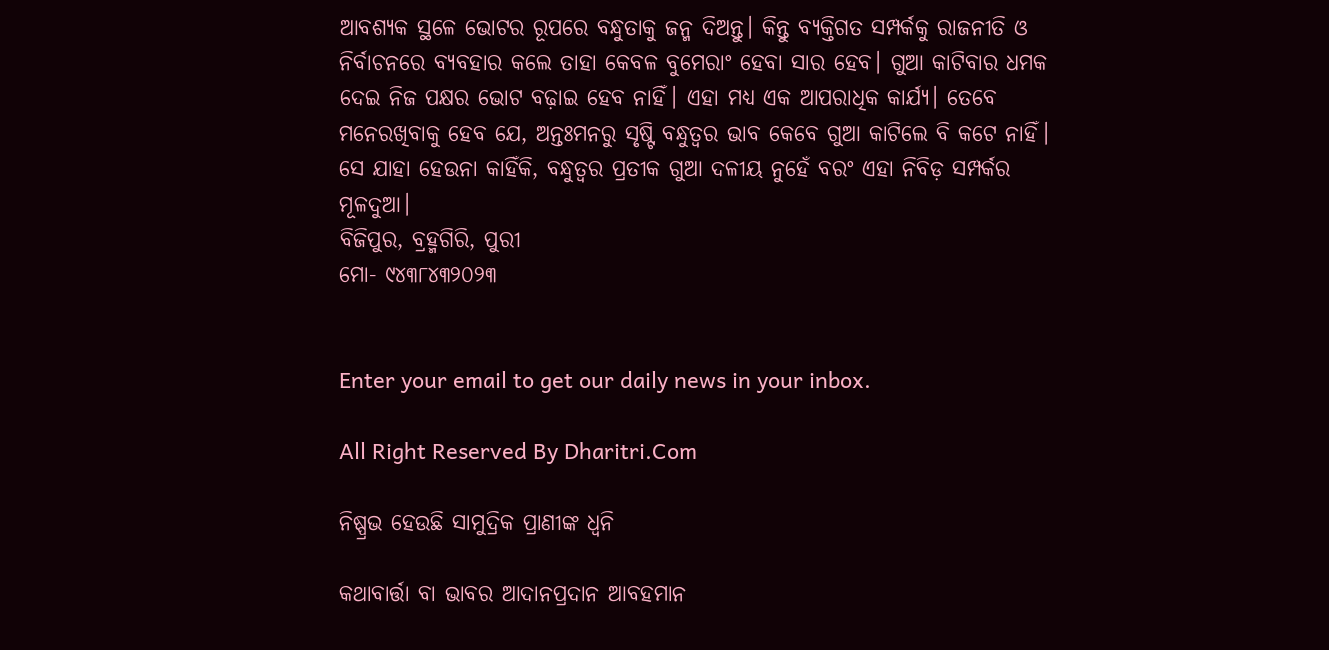ଆବଶ୍ୟକ ସ୍ଥଳେ ଭୋଟର ରୂପରେ ବନ୍ଧୁତାକୁ ଜନ୍ମ ଦିଅନ୍ତୁ। କିନ୍ତୁ ବ୍ୟକ୍ତିଗତ ସମ୍ପର୍କକୁ ରାଜନୀତି ଓ ନିର୍ବାଚନରେ ବ୍ୟବହାର କଲେ ତାହା କେବଳ ବୁମେରାଂ ହେବା ସାର ହେବ। ଗୁଆ କାଟିବାର ଧମକ ଦେଇ ନିଜ ପକ୍ଷର ଭୋଟ ବଢ଼ାଇ ହେବ ନାହିଁ। ଏହା ମଧ୍ୟ ଏକ ଆପରାଧିକ କାର୍ଯ୍ୟ। ତେବେ ମନେରଖିବାକୁ ହେବ ଯେ, ଅନ୍ତଃମନରୁ ସୃଷ୍ଟି ବନ୍ଧୁତ୍ୱର ଭାବ କେବେ ଗୁଆ କାଟିଲେ ବି କଟେ ନାହିଁ। ସେ ଯାହା ହେଉନା କାହିଁକି, ବନ୍ଧୁତ୍ୱର ପ୍ରତୀକ ଗୁଆ ଦଳୀୟ ନୁହେଁ ବରଂ ଏହା ନିବିଡ଼ ସମ୍ପର୍କର ମୂଳଦୁଆ।
ବିଜିପୁର, ବ୍ରହ୍ମଗିରି, ପୁରୀ
ମୋ- ୯୪୩୮୪୩୨୦୨୩


Enter your email to get our daily news in your inbox.

All Right Reserved By Dharitri.Com

ନିଷ୍ପ୍ରଭ ହେଉଛି ସାମୁଦ୍ରିକ ପ୍ରାଣୀଙ୍କ ଧ୍ୱନି

କଥାବାର୍ତ୍ତା ବା ଭାବର ଆଦାନପ୍ରଦାନ ଆବହମାନ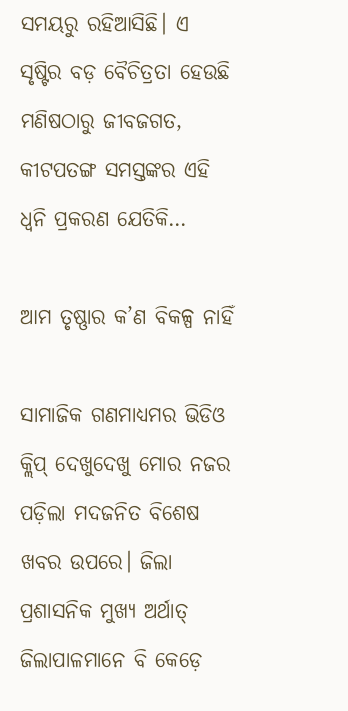ସମୟରୁ ରହିଆସିଛି। ଏ ସୃଷ୍ଟିର ବଡ଼ ବୈଚିତ୍ରତା ହେଉଛି ମଣିଷଠାରୁ ଜୀବଜଗତ, କୀଟପତଙ୍ଗ ସମସ୍ତଙ୍କର ଏହି ଧ୍ୱନି ପ୍ରକରଣ ଯେତିକି…

ଆମ ତୃଷ୍ଣାର କ’ଣ ବିକଳ୍ପ ନାହିଁ

ସାମାଜିକ ଗଣମାଧ୍ୟମର ଭିଡିଓ କ୍ଲିପ୍‌ ଦେଖୁଦେଖୁ ମୋର ନଜର ପଡ଼ିଲା ମଦଜନିତ ବିଶେଷ ଖବର ଉପରେ। ଜିଲା ପ୍ରଶାସନିକ ମୁଖ୍ୟ ଅର୍ଥାତ୍‌ ଜିଲାପାଳମାନେ ବି କେଡ଼େ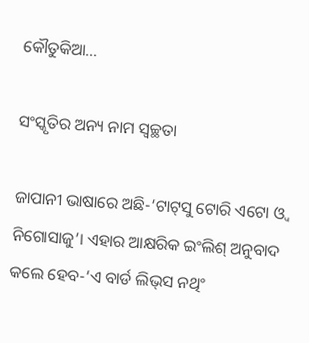କୌତୁକିଆ…

ସଂସ୍କୃତିର ଅନ୍ୟ ନାମ ସ୍ବଚ୍ଛତା

ଜାପାନୀ ଭାଷାରେ ଅଛି-‘ଟାଟ୍‌ସୁ ଟୋରି ଏଟୋ ଓ୍ବ ନିଗୋସାଜୁ’। ଏହାର ଆକ୍ଷରିକ ଇଂଲିଶ୍‌ ଅନୁବାଦ କଲେ ହେବ-‘ଏ ବାର୍ଡ ଲିଭ୍‌ସ ନଥିଂ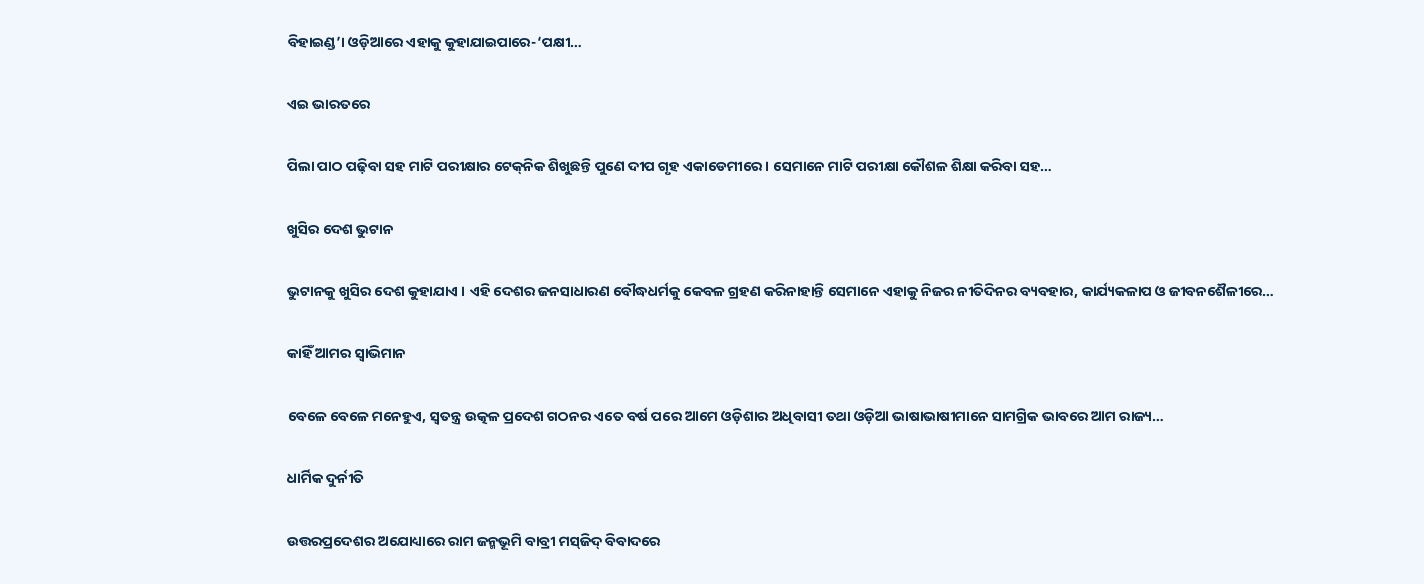ବିହାଇଣ୍ଡ’। ଓଡ଼ିଆରେ ଏହାକୁ କୁହାଯାଇପାରେ-‘ପକ୍ଷୀ…

ଏଇ ଭାରତରେ

ପିଲା ପାଠ ପଢ଼ିବା ସହ ମାଟି ପରୀକ୍ଷାର ଟେକ୍‌ନିକ ଶିଖୁଛନ୍ତି ପୁଣେ ଦୀପ ଗୃହ ଏକାଡେମୀରେ । ସେମାନେ ମାଟି ପରୀକ୍ଷା କୌଶଳ ଶିକ୍ଷା କରିବା ସହ…

ଖୁସିର ଦେଶ ଭୁଟାନ

ଭୁଟାନକୁ ଖୁସିର ଦେଶ କୁହାଯାଏ । ଏହି ଦେଶର ଜନସାଧାରଣ ବୌଦ୍ଧଧର୍ମକୁ କେବଳ ଗ୍ରହଣ କରିନାହାନ୍ତି ସେମାନେ ଏହାକୁ ନିଜର ନୀତିଦିନର ବ୍ୟବହାର, କାର୍ଯ୍ୟକଳାପ ଓ ଜୀବନଶୈଳୀରେ…

କାହିଁ ଆମର ସ୍ବାଭିମାନ

ବେଳେ ବେଳେ ମନେହୁଏ, ସ୍ବତନ୍ତ୍ର ଉତ୍କଳ ପ୍ରଦେଶ ଗଠନର ଏତେ ବର୍ଷ ପରେ ଆମେ ଓଡ଼ିଶାର ଅଧିବାସୀ ତଥା ଓଡ଼ିଆ ଭାଷାଭାଷୀମାନେ ସାମଗ୍ରିକ ଭାବରେ ଆମ ରାଜ୍ୟ…

ଧାର୍ମିକ ଦୁର୍ନୀତି

ଉତ୍ତରପ୍ରଦେଶର ଅଯୋଧ୍ୟାରେ ରାମ ଜନ୍ମଭୂମି ବାବ୍ରୀ ମସ୍‌ଜିଦ୍‌ ବିବାଦରେ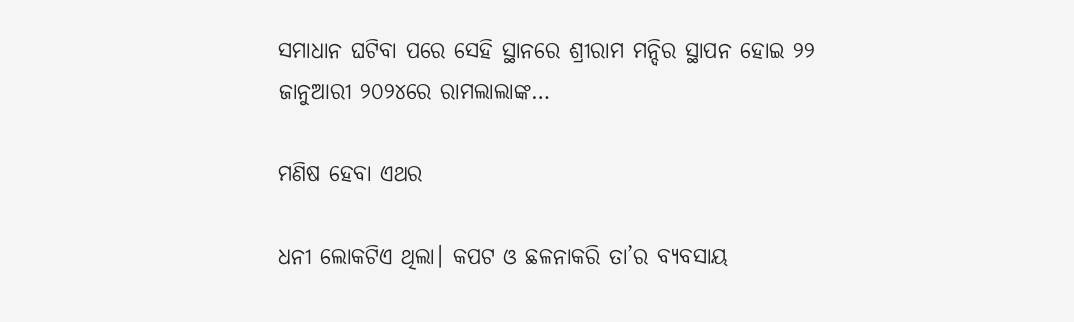ସମାଧାନ ଘଟିବା ପରେ ସେହି ସ୍ଥାନରେ ଶ୍ରୀରାମ ମନ୍ଦିର ସ୍ଥାପନ ହୋଇ ୨୨ ଜାନୁଆରୀ ୨୦୨୪ରେ ରାମଲାଲାଙ୍କ…

ମଣିଷ ହେବା ଏଥର

ଧନୀ ଲୋକଟିଏ ଥିଲା। କପଟ ଓ ଛଳନାକରି ତା’ର ବ୍ୟବସାୟ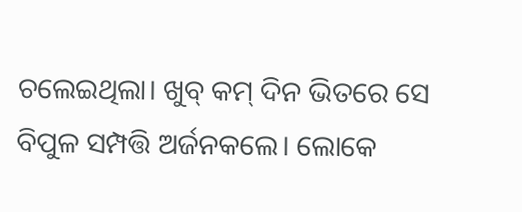ଚଲେଇଥିଲା। ଖୁବ୍‌ କମ୍‌ ଦିନ ଭିତରେ ସେ ବିପୁଳ ସମ୍ପତ୍ତି ଅର୍ଜନକଲେ। ଲୋକେ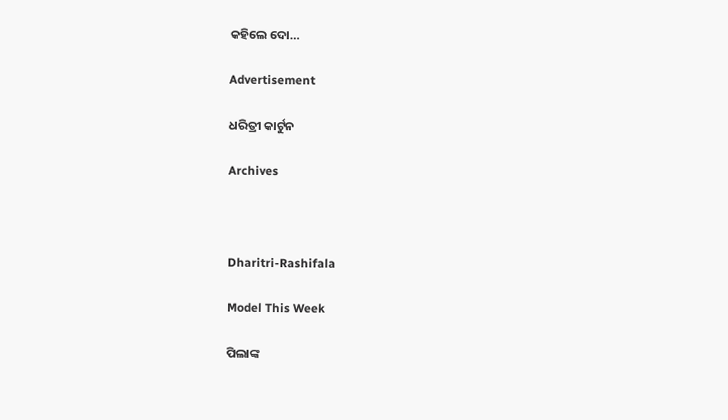କହିଲେ ଦୋ…

Advertisement

ଧରିତ୍ରୀ କାର୍ଟୁନ

Archives



Dharitri-Rashifala

Model This Week

ପିଲାଙ୍କ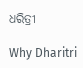ଧରିତ୍ରୀ

Why Dharitri